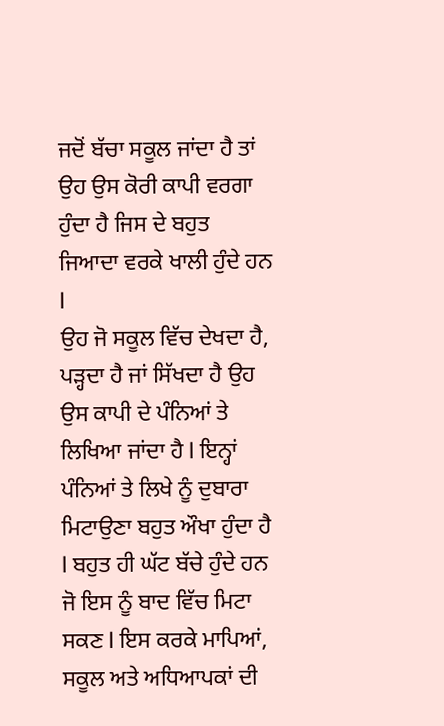ਜਦੋਂ ਬੱਚਾ ਸਕੂਲ ਜਾਂਦਾ ਹੈ ਤਾਂ ਉਹ ਉਸ ਕੋਰੀ ਕਾਪੀ ਵਰਗਾ ਹੁੰਦਾ ਹੈ ਜਿਸ ਦੇ ਬਹੁਤ ਜਿਆਦਾ ਵਰਕੇ ਖਾਲੀ ਹੁੰਦੇ ਹਨ l
ਉਹ ਜੋ ਸਕੂਲ ਵਿੱਚ ਦੇਖਦਾ ਹੈ, ਪੜ੍ਹਦਾ ਹੈ ਜਾਂ ਸਿੱਖਦਾ ਹੈ ਉਹ ਉਸ ਕਾਪੀ ਦੇ ਪੰਨਿਆਂ ਤੇ ਲਿਖਿਆ ਜਾਂਦਾ ਹੈ l ਇਨ੍ਹਾਂ ਪੰਨਿਆਂ ਤੇ ਲਿਖੇ ਨੂੰ ਦੁਬਾਰਾ ਮਿਟਾਉਣਾ ਬਹੁਤ ਔਖਾ ਹੁੰਦਾ ਹੈ l ਬਹੁਤ ਹੀ ਘੱਟ ਬੱਚੇ ਹੁੰਦੇ ਹਨ ਜੋ ਇਸ ਨੂੰ ਬਾਦ ਵਿੱਚ ਮਿਟਾ ਸਕਣ l ਇਸ ਕਰਕੇ ਮਾਪਿਆਂ, ਸਕੂਲ ਅਤੇ ਅਧਿਆਪਕਾਂ ਦੀ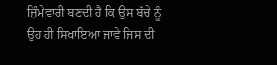ਜ਼ਿੰਮੇਵਾਰੀ ਬਣਦੀ ਹੈ ਕਿ ਉਸ ਬੱਚੇ ਨੂੰ ਉਹ ਹੀ ਸਿਖਾਇਆ ਜਾਵੇ ਜਿਸ ਦੀ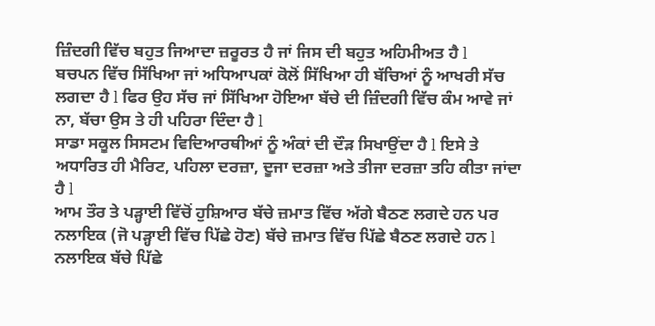ਜ਼ਿੰਦਗੀ ਵਿੱਚ ਬਹੁਤ ਜਿਆਦਾ ਜ਼ਰੂਰਤ ਹੈ ਜਾਂ ਜਿਸ ਦੀ ਬਹੁਤ ਅਹਿਮੀਅਤ ਹੈ l
ਬਚਪਨ ਵਿੱਚ ਸਿੱਖਿਆ ਜਾਂ ਅਧਿਆਪਕਾਂ ਕੋਲੋਂ ਸਿੱਖਿਆ ਹੀ ਬੱਚਿਆਂ ਨੂੰ ਆਖਰੀ ਸੱਚ ਲਗਦਾ ਹੈ l ਫਿਰ ਉਹ ਸੱਚ ਜਾਂ ਸਿੱਖਿਆ ਹੋਇਆ ਬੱਚੇ ਦੀ ਜ਼ਿੰਦਗੀ ਵਿੱਚ ਕੰਮ ਆਵੇ ਜਾਂ ਨਾ, ਬੱਚਾ ਉਸ ਤੇ ਹੀ ਪਹਿਰਾ ਦਿੰਦਾ ਹੈ l
ਸਾਡਾ ਸਕੂਲ ਸਿਸਟਮ ਵਿਦਿਆਰਥੀਆਂ ਨੂੰ ਅੰਕਾਂ ਦੀ ਦੌੜ ਸਿਖਾਉਂਦਾ ਹੈ l ਇਸੇ ਤੇ ਅਧਾਰਿਤ ਹੀ ਮੈਰਿਟ, ਪਹਿਲਾ ਦਰਜ਼ਾ, ਦੂਜਾ ਦਰਜ਼ਾ ਅਤੇ ਤੀਜਾ ਦਰਜ਼ਾ ਤਹਿ ਕੀਤਾ ਜਾਂਦਾ ਹੈ l
ਆਮ ਤੌਰ ਤੇ ਪੜ੍ਹਾਈ ਵਿੱਚੋਂ ਹੁਸ਼ਿਆਰ ਬੱਚੇ ਜ਼ਮਾਤ ਵਿੱਚ ਅੱਗੇ ਬੈਠਣ ਲਗਦੇ ਹਨ ਪਰ ਨਲਾਇਕ (ਜੋ ਪੜ੍ਹਾਈ ਵਿੱਚ ਪਿੱਛੇ ਹੋਣ) ਬੱਚੇ ਜ਼ਮਾਤ ਵਿੱਚ ਪਿੱਛੇ ਬੈਠਣ ਲਗਦੇ ਹਨ l ਨਲਾਇਕ ਬੱਚੇ ਪਿੱਛੇ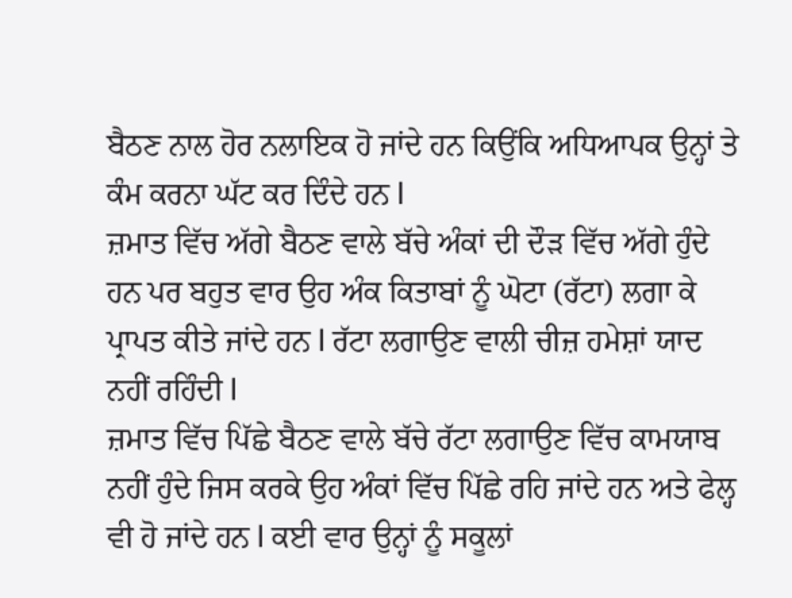ਬੈਠਣ ਨਾਲ ਹੋਰ ਨਲਾਇਕ ਹੋ ਜਾਂਦੇ ਹਨ ਕਿਉਂਕਿ ਅਧਿਆਪਕ ਉਨ੍ਹਾਂ ਤੇ ਕੰਮ ਕਰਨਾ ਘੱਟ ਕਰ ਦਿੰਦੇ ਹਨ l
ਜ਼ਮਾਤ ਵਿੱਚ ਅੱਗੇ ਬੈਠਣ ਵਾਲੇ ਬੱਚੇ ਅੰਕਾਂ ਦੀ ਦੌੜ ਵਿੱਚ ਅੱਗੇ ਹੁੰਦੇ ਹਨ ਪਰ ਬਹੁਤ ਵਾਰ ਉਹ ਅੰਕ ਕਿਤਾਬਾਂ ਨੂੰ ਘੋਟਾ (ਰੱਟਾ) ਲਗਾ ਕੇ ਪ੍ਰਾਪਤ ਕੀਤੇ ਜਾਂਦੇ ਹਨ l ਰੱਟਾ ਲਗਾਉਣ ਵਾਲੀ ਚੀਜ਼ ਹਮੇਸ਼ਾਂ ਯਾਦ ਨਹੀਂ ਰਹਿੰਦੀ l
ਜ਼ਮਾਤ ਵਿੱਚ ਪਿੱਛੇ ਬੈਠਣ ਵਾਲੇ ਬੱਚੇ ਰੱਟਾ ਲਗਾਉਣ ਵਿੱਚ ਕਾਮਯਾਬ ਨਹੀਂ ਹੁੰਦੇ ਜਿਸ ਕਰਕੇ ਉਹ ਅੰਕਾਂ ਵਿੱਚ ਪਿੱਛੇ ਰਹਿ ਜਾਂਦੇ ਹਨ ਅਤੇ ਫੇਲ੍ਹ ਵੀ ਹੋ ਜਾਂਦੇ ਹਨ l ਕਈ ਵਾਰ ਉਨ੍ਹਾਂ ਨੂੰ ਸਕੂਲਾਂ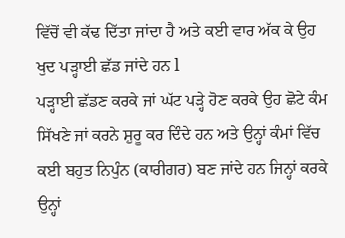ਵਿੱਚੋਂ ਵੀ ਕੱਢ ਦਿੱਤਾ ਜਾਂਦਾ ਹੈ ਅਤੇ ਕਈ ਵਾਰ ਅੱਕ ਕੇ ਉਹ ਖੁਦ ਪੜ੍ਹਾਈ ਛੱਡ ਜਾਂਦੇ ਹਨ l
ਪੜ੍ਹਾਈ ਛੱਡਣ ਕਰਕੇ ਜਾਂ ਘੱਟ ਪੜ੍ਹੇ ਹੋਣ ਕਰਕੇ ਉਹ ਛੋਟੇ ਕੰਮ ਸਿੱਖਣੇ ਜਾਂ ਕਰਨੇ ਸ਼ੁਰੂ ਕਰ ਦਿੰਦੇ ਹਨ ਅਤੇ ਉਨ੍ਹਾਂ ਕੰਮਾਂ ਵਿੱਚ ਕਈ ਬਹੁਤ ਨਿਪੁੰਨ (ਕਾਰੀਗਰ) ਬਣ ਜਾਂਦੇ ਹਨ ਜਿਨ੍ਹਾਂ ਕਰਕੇ ਉਨ੍ਹਾਂ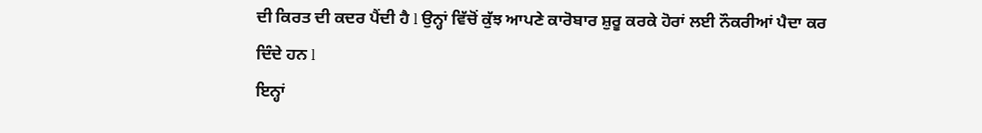ਦੀ ਕਿਰਤ ਦੀ ਕਦਰ ਪੈਂਦੀ ਹੈ l ਉਨ੍ਹਾਂ ਵਿੱਚੋਂ ਕੁੱਝ ਆਪਣੇ ਕਾਰੋਬਾਰ ਸ਼ੁਰੂ ਕਰਕੇ ਹੋਰਾਂ ਲਈ ਨੌਕਰੀਆਂ ਪੈਦਾ ਕਰ ਦਿੰਦੇ ਹਨ l
ਇਨ੍ਹਾਂ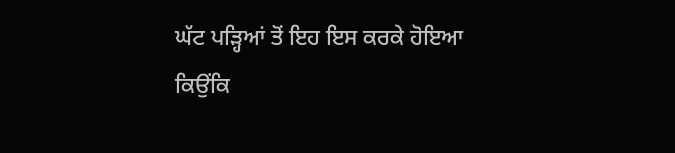ਘੱਟ ਪੜ੍ਹਿਆਂ ਤੋਂ ਇਹ ਇਸ ਕਰਕੇ ਹੋਇਆ ਕਿਉਂਕਿ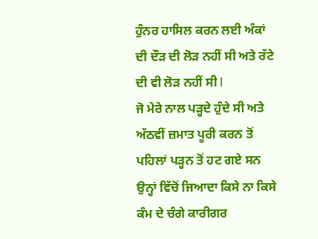ਹੁੰਨਰ ਹਾਸਿਲ ਕਰਨ ਲਈ ਅੰਕਾਂ ਦੀ ਦੌੜ ਦੀ ਲੋੜ ਨਹੀਂ ਸੀ ਅਤੇ ਰੱਟੇ ਦੀ ਵੀ ਲੋੜ ਨਹੀਂ ਸੀ l
ਜੋ ਮੇਰੇ ਨਾਲ ਪੜ੍ਹਦੇ ਹੁੰਦੇ ਸੀ ਅਤੇ ਅੱਠਵੀਂ ਜ਼ਮਾਤ ਪੂਰੀ ਕਰਨ ਤੋਂ ਪਹਿਲਾਂ ਪੜ੍ਹਨ ਤੋਂ ਹਟ ਗਏ ਸਨ ਉਨ੍ਹਾਂ ਵਿੱਚੋਂ ਜਿਆਦਾ ਕਿਸੇ ਨਾ ਕਿਸੇ ਕੰਮ ਦੇ ਚੰਗੇ ਕਾਰੀਗਰ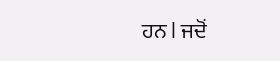ਹਨ l ਜਦੋਂ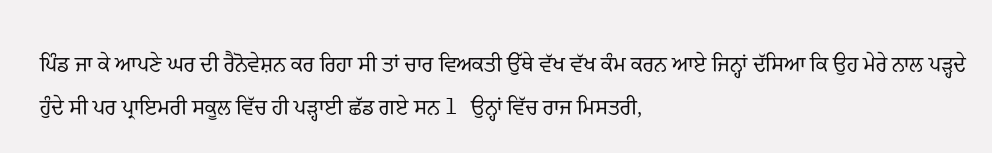ਪਿੰਡ ਜਾ ਕੇ ਆਪਣੇ ਘਰ ਦੀ ਰੈਨੋਵੇਸ਼ਨ ਕਰ ਰਿਹਾ ਸੀ ਤਾਂ ਚਾਰ ਵਿਅਕਤੀ ਉੱਥੇ ਵੱਖ ਵੱਖ ਕੰਮ ਕਰਨ ਆਏ ਜਿਨ੍ਹਾਂ ਦੱਸਿਆ ਕਿ ਉਹ ਮੇਰੇ ਨਾਲ ਪੜ੍ਹਦੇ ਹੁੰਦੇ ਸੀ ਪਰ ਪ੍ਰਾਇਮਰੀ ਸਕੂਲ ਵਿੱਚ ਹੀ ਪੜ੍ਹਾਈ ਛੱਡ ਗਏ ਸਨ l ਉਨ੍ਹਾਂ ਵਿੱਚ ਰਾਜ ਮਿਸਤਰੀ,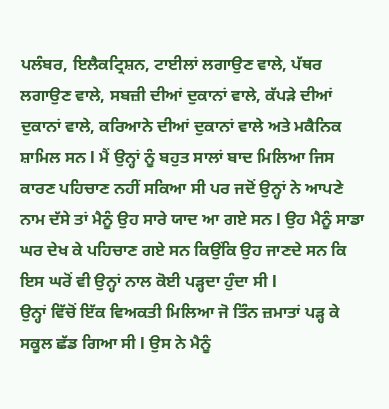ਪਲੰਬਰ, ਇਲੈਕਟ੍ਰਿਸ਼ਨ, ਟਾਈਲਾਂ ਲਗਾਉਣ ਵਾਲੇ, ਪੱਥਰ ਲਗਾਉਣ ਵਾਲੇ, ਸਬਜ਼ੀ ਦੀਆਂ ਦੁਕਾਨਾਂ ਵਾਲੇ, ਕੱਪੜੇ ਦੀਆਂ ਦੁਕਾਨਾਂ ਵਾਲੇ, ਕਰਿਆਨੇ ਦੀਆਂ ਦੁਕਾਨਾਂ ਵਾਲੇ ਅਤੇ ਮਕੈਨਿਕ ਸ਼ਾਮਿਲ ਸਨ l ਮੈਂ ਉਨ੍ਹਾਂ ਨੂੰ ਬਹੁਤ ਸਾਲਾਂ ਬਾਦ ਮਿਲਿਆ ਜਿਸ ਕਾਰਣ ਪਹਿਚਾਣ ਨਹੀਂ ਸਕਿਆ ਸੀ ਪਰ ਜਦੋਂ ਉਨ੍ਹਾਂ ਨੇ ਆਪਣੇ ਨਾਮ ਦੱਸੇ ਤਾਂ ਮੈਨੂੰ ਉਹ ਸਾਰੇ ਯਾਦ ਆ ਗਏ ਸਨ l ਉਹ ਮੈਨੂੰ ਸਾਡਾ ਘਰ ਦੇਖ ਕੇ ਪਹਿਚਾਣ ਗਏ ਸਨ ਕਿਉਂਕਿ ਉਹ ਜਾਣਦੇ ਸਨ ਕਿ ਇਸ ਘਰੋਂ ਵੀ ਉਨ੍ਹਾਂ ਨਾਲ ਕੋਈ ਪੜ੍ਹਦਾ ਹੁੰਦਾ ਸੀ l
ਉਨ੍ਹਾਂ ਵਿੱਚੋਂ ਇੱਕ ਵਿਅਕਤੀ ਮਿਲਿਆ ਜੋ ਤਿੰਨ ਜ਼ਮਾਤਾਂ ਪੜ੍ਹ ਕੇ ਸਕੂਲ ਛੱਡ ਗਿਆ ਸੀ l ਉਸ ਨੇ ਮੈਨੂੰ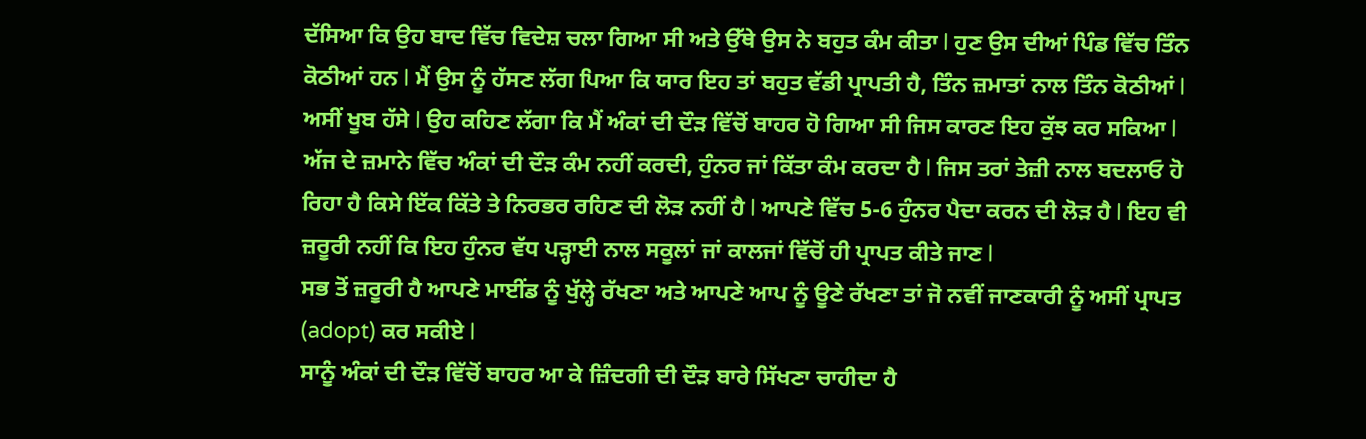ਦੱਸਿਆ ਕਿ ਉਹ ਬਾਦ ਵਿੱਚ ਵਿਦੇਸ਼ ਚਲਾ ਗਿਆ ਸੀ ਅਤੇ ਉੱਥੇ ਉਸ ਨੇ ਬਹੁਤ ਕੰਮ ਕੀਤਾ l ਹੁਣ ਉਸ ਦੀਆਂ ਪਿੰਡ ਵਿੱਚ ਤਿੰਨ ਕੋਠੀਆਂ ਹਨ l ਮੈਂ ਉਸ ਨੂੰ ਹੱਸਣ ਲੱਗ ਪਿਆ ਕਿ ਯਾਰ ਇਹ ਤਾਂ ਬਹੁਤ ਵੱਡੀ ਪ੍ਰਾਪਤੀ ਹੈ, ਤਿੰਨ ਜ਼ਮਾਤਾਂ ਨਾਲ ਤਿੰਨ ਕੋਠੀਆਂ l ਅਸੀਂ ਖੂਬ ਹੱਸੇ l ਉਹ ਕਹਿਣ ਲੱਗਾ ਕਿ ਮੈਂ ਅੰਕਾਂ ਦੀ ਦੌੜ ਵਿੱਚੋਂ ਬਾਹਰ ਹੋ ਗਿਆ ਸੀ ਜਿਸ ਕਾਰਣ ਇਹ ਕੁੱਝ ਕਰ ਸਕਿਆ l
ਅੱਜ ਦੇ ਜ਼ਮਾਨੇ ਵਿੱਚ ਅੰਕਾਂ ਦੀ ਦੌੜ ਕੰਮ ਨਹੀਂ ਕਰਦੀ, ਹੁੰਨਰ ਜਾਂ ਕਿੱਤਾ ਕੰਮ ਕਰਦਾ ਹੈ l ਜਿਸ ਤਰਾਂ ਤੇਜ਼ੀ ਨਾਲ ਬਦਲਾਓ ਹੋ ਰਿਹਾ ਹੈ ਕਿਸੇ ਇੱਕ ਕਿੱਤੇ ਤੇ ਨਿਰਭਰ ਰਹਿਣ ਦੀ ਲੋੜ ਨਹੀਂ ਹੈ l ਆਪਣੇ ਵਿੱਚ 5-6 ਹੁੰਨਰ ਪੈਦਾ ਕਰਨ ਦੀ ਲੋੜ ਹੈ l ਇਹ ਵੀ ਜ਼ਰੂਰੀ ਨਹੀਂ ਕਿ ਇਹ ਹੁੰਨਰ ਵੱਧ ਪੜ੍ਹਾਈ ਨਾਲ ਸਕੂਲਾਂ ਜਾਂ ਕਾਲਜਾਂ ਵਿੱਚੋਂ ਹੀ ਪ੍ਰਾਪਤ ਕੀਤੇ ਜਾਣ l
ਸਭ ਤੋਂ ਜ਼ਰੂਰੀ ਹੈ ਆਪਣੇ ਮਾਈਂਡ ਨੂੰ ਖੁੱਲ੍ਹੇ ਰੱਖਣਾ ਅਤੇ ਆਪਣੇ ਆਪ ਨੂੰ ਊਣੇ ਰੱਖਣਾ ਤਾਂ ਜੋ ਨਵੀਂ ਜਾਣਕਾਰੀ ਨੂੰ ਅਸੀਂ ਪ੍ਰਾਪਤ (adopt) ਕਰ ਸਕੀਏ l
ਸਾਨੂੰ ਅੰਕਾਂ ਦੀ ਦੌੜ ਵਿੱਚੋਂ ਬਾਹਰ ਆ ਕੇ ਜ਼ਿੰਦਗੀ ਦੀ ਦੌੜ ਬਾਰੇ ਸਿੱਖਣਾ ਚਾਹੀਦਾ ਹੈ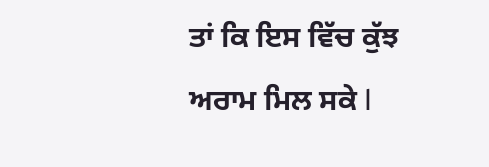ਤਾਂ ਕਿ ਇਸ ਵਿੱਚ ਕੁੱਝ ਅਰਾਮ ਮਿਲ ਸਕੇ l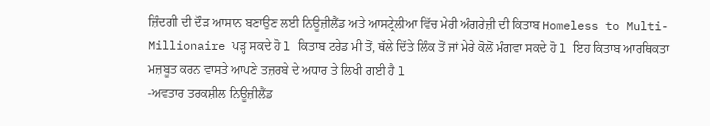ਜ਼ਿੰਦਗੀ ਦੀ ਦੌੜ ਆਸਾਨ ਬਣਾਉਣ ਲਈ ਨਿਊਜ਼ੀਲੈਂਡ ਅਤੇ ਆਸਟ੍ਰੇਲੀਆ ਵਿੱਚ ਮੇਰੀ ਅੰਗਰੇਜ਼ੀ ਦੀ ਕਿਤਾਬ Homeless to Multi-Millionaire ਪੜ੍ਹ ਸਕਦੇ ਹੋ l ਕਿਤਾਬ ਟਰੇਡ ਮੀ ਤੋਂ, ਥੱਲੇ ਦਿੱਤੇ ਲਿੰਕ ਤੋਂ ਜਾਂ ਮੇਰੇ ਕੋਲੋਂ ਮੰਗਵਾ ਸਕਦੇ ਹੋ l ਇਹ ਕਿਤਾਬ ਆਰਥਿਕਤਾ ਮਜ਼ਬੂਤ ਕਰਨ ਵਾਸਤੇ ਆਪਣੇ ਤਜ਼ਰਬੇ ਦੇ ਅਧਾਰ ਤੇ ਲਿਖੀ ਗਈ ਹੈ l
-ਅਵਤਾਰ ਤਰਕਸ਼ੀਲ ਨਿਊਜ਼ੀਲੈਂਡ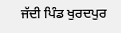ਜੱਦੀ ਪਿੰਡ ਖੁਰਦਪੁਰ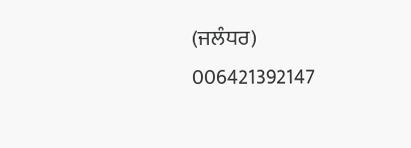(ਜਲੰਧਰ)
006421392147